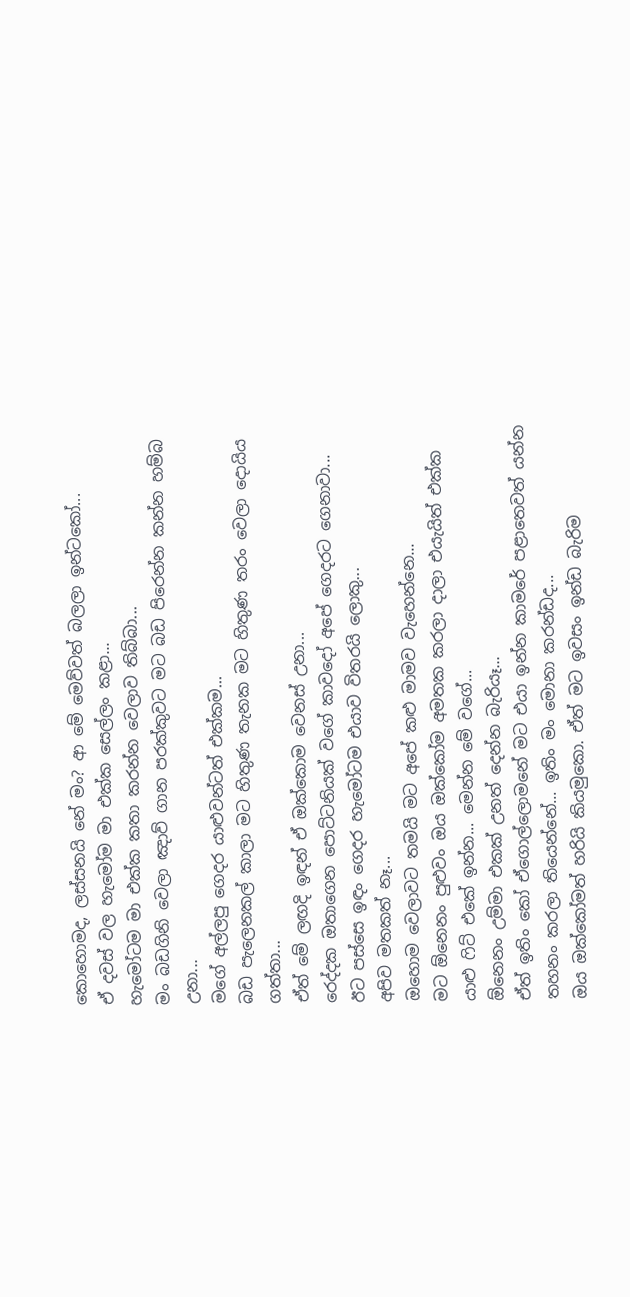කොහොමද, ලස්සනයි නේ මං? ආ මේ මෙව්වත් බලලා ඉන්ටකෝ...
ඒ දවස් වල හැමෝම මා එක්ක සෙල්ලං කළා...
හැමෝටම මා එක්ක කතා කරන්න වෙලාව තිබ්බා...
මං බඩගිනි වෙලා ඤාව් ගාන පරක්කුවට මට බඩ පිරෙන්න කන්න හම්බ උනා...
මගේ අල්ලපු ගෙදර යාළුවන්ටත් එක්කම...
බඩ පැලෙනකල් කාලා මට හිතුණ තැනක මට හිතුණ තරං වෙලා දොයිය ගත්තා...
ඒත් මේ ලඟදි ඉඳන් ඒ ඔක්කොම වෙනස් උනා...
රෙද්දක ඔතාගෙන පොට්ටනියක් වගේ කාවදෝ අපේ ගෙදරට ගෙනාවා...
ඊට පස්සෙ ඉඳං ගෙදර හැමෝටම එයාව විතරයි ලොකු...
අපිව මතකත් නෑ...
ඔහොම වෙලාවට තමයි මට අපේ කළු මාමව වැහෙන්නෙ...
මට ඕනෙනං පුළුවං ඔය ඔක්කෝම අමතක කරලා දාලා එයැයිත් එක්ක යාළු ෆිට් එකේ ඉන්න... මෙන්න මේ වගේ...
ඕනෙනං උම්මා එකක් උනත් දෙන්න බැරියෑ...
ඒත් ඉතිං කෝ ඒගොල්ලොමනේ මට එයා ඉන්න කාමරේ පළාතෙවත් යන්න තහනං කරලා තියෙන්නේ... ඉතිං මං මොනා කරන්ඩද...
ඔය ඔක්කෝමත් හරියි කියමුකො. ඒත් මට ඉවසං ඉන්ඩ බැරිම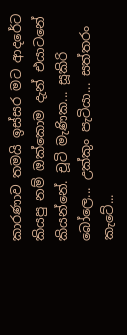කාරණාව තමයි ඉස්සර මට ආදරේට කියපු නම් ඔක්කොම දැන් එයාටනේ කියන්නේ. චූටි මැණික... සූකිරි බෝලෙ... උක්කුං පැටියා... සත්තරං කැටේ...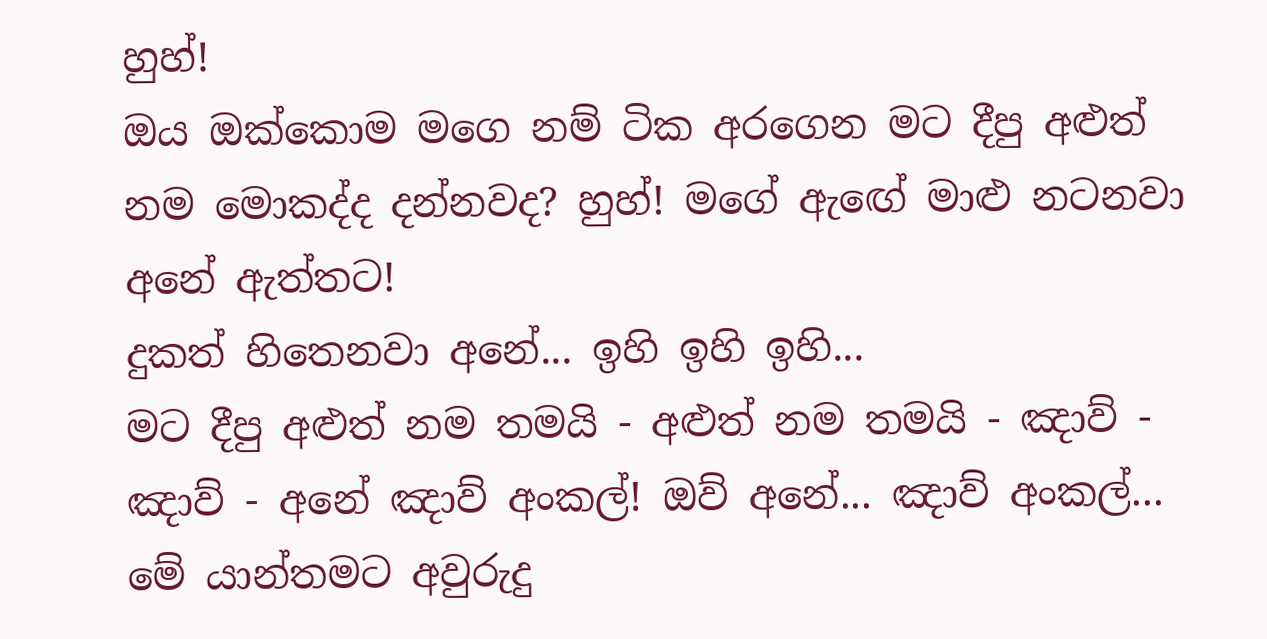හුහ්!
ඔය ඔක්කොම මගෙ නම් ටික අරගෙන මට දීපු අළුත් නම මොකද්ද දන්නවද? හුහ්! මගේ ඇඟේ මාළු නටනවා අනේ ඇත්තට!
දුකත් හිතෙනවා අනේ... ඉහි ඉහි ඉහි...
මට දීපු අළුත් නම තමයි - අළුත් නම තමයි - ඤාව් - ඤාව් - අනේ ඤාව් අංකල්! ඔව් අනේ... ඤාව් අංකල්... මේ යාන්තමට අවුරුදු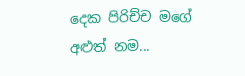දෙක පිරිච්ච මගේ අළුත් නම...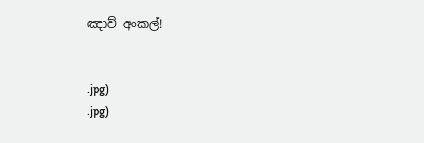ඤාව් අංකල්!


.jpg)
.jpg)